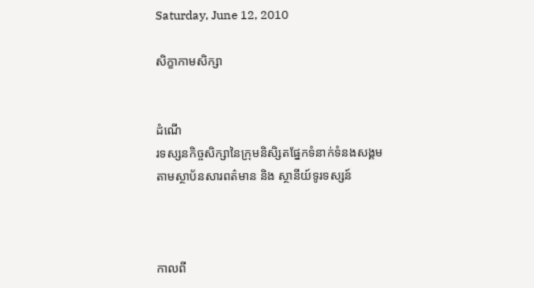Saturday, June 12, 2010

សិក្ខាកាមសិក្សា


ដំណើ
រទស្សនកិច្ចសិក្សានៃក្រុមនិសិ្សតផ្នែកទំនាក់ទំនងសង្គម
តាមស្ថាប័នសារពត៌មាន និង ស្ថានីយ៍ទូរទស្សន៍



កាលពី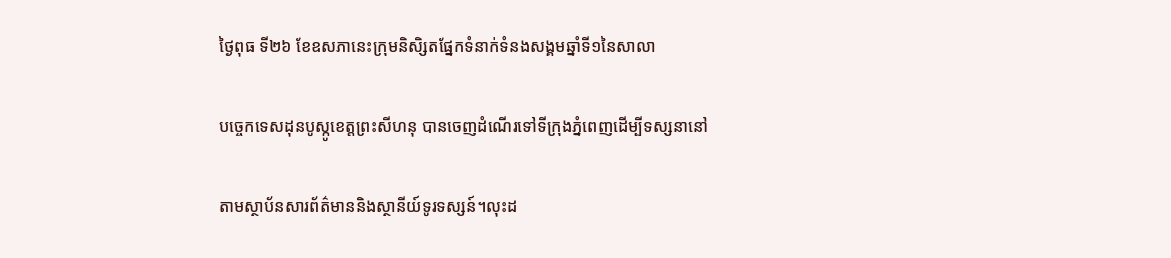ថៃ្ងពុធ ទី២៦ ខែឧសភានេះក្រុមនិសិ្សតផែ្នកទំនាក់ទំនងសង្គមឆ្នាំទី១នៃសាលា

បចេ្ចកទេសដុនបូស្កូខេត្តព្រះសីហនុ បានចេញដំណើរទៅទីក្រុងភ្នំពេញដើម្បីទស្សនានៅ

តាមស្ថាប័នសារព័ត៌មាននិងស្ថានីយ៍ទូរទស្សន៍។លុះដ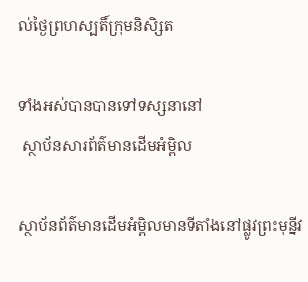ល់ថៃ្ងព្រហស្បតិ៍ក្រុមនិសិ្សត

ទាំងអស់បានបានទៅទស្សនានៅ
 ស្ថាប័នសារព័ត៌មានដើមអំម្ពិល

ស្ថាប័នព័ត៌មានដើមអំម្ពិលមានទីតាំងនៅផ្លូវព្រះមុន្នីវ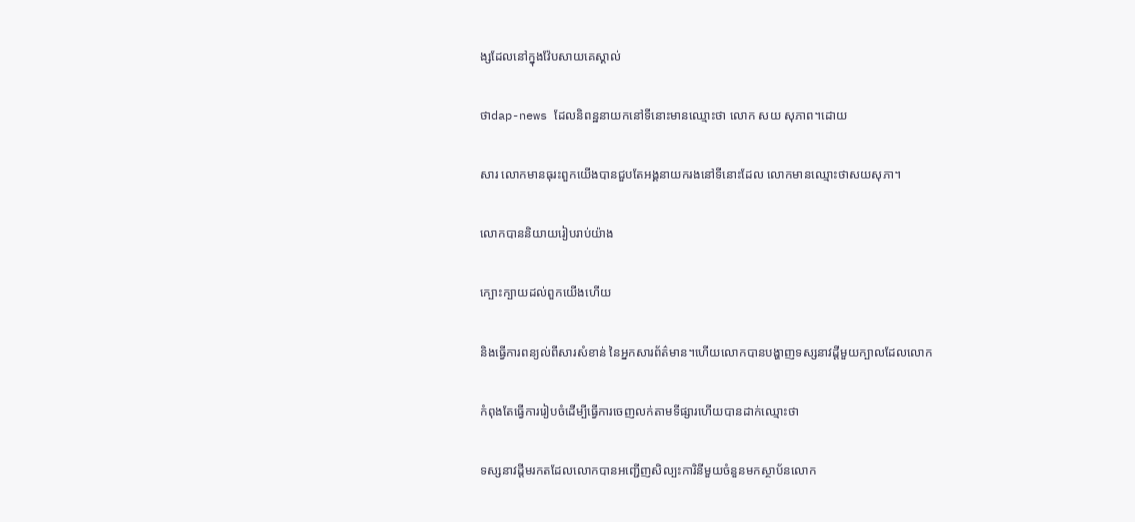ង្សដែលនៅក្នុងវ៉ែបសាយគេស្គាល់

ថាdap-news ដែលនិពន្ឋនាយកនៅទីនោះមានឈ្មោះថា លោក សយ សុភាព។ដោយ

សារ លោកមានធុរះពួកយើងបានជួបតែអង្គនាយករងនៅទីនោះដែល លោកមានឈ្មោះថាសយសុភា។

លោកបាននិយាយរៀបរាប់យ៉ាង

ក្បោះក្បាយដល់ពួកយើងហើយ

និងធ្វើការពន្យល់ពីសារសំខាន់ នៃអ្នកសារព័ត៌មាន។ហើយលោកបានបង្ហាញទស្សនាវដ្តីមួយក្បាលដែលលោក

កំពុងតែធ្វើការរៀបចំដើម្បីធ្វើការចេញលក់តាមទីផ្សារហើយបានដាក់ឈ្មោះថា

ទស្សនាវដ្តីមរកតដែលលោកបានអញ្ជើញសិល្បះការិនីមួយចំនួនមកស្ថាប័នលោក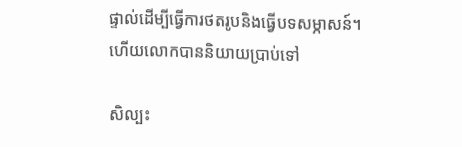ផ្ទាល់ដើម្បីធ្វើការថតរូបនិងធ្វើបទសម្ភាសន៍។ហើយលោកបាននិយាយបា្រប់ទៅ

សិល្បះ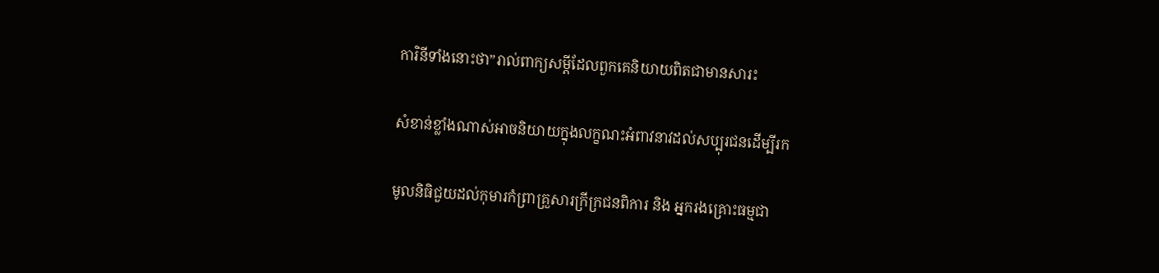ការិនីទាំងនោះថា”រាល់ពាក្យសម្តីដែលពួកគេនិយាយពិតជាមានសារះ

សំខាន់ខ្លាំងណាស់អាចនិយាយក្នុងលក្ខណះអំពាវនាវដល់សប្បុរជនដើម្បីរក

មូលនិធិជួយដល់កុមារកំព្រាគ្រួសារក្រីក្រជនពិការ និង អ្នករងគ្រោះធម្មជា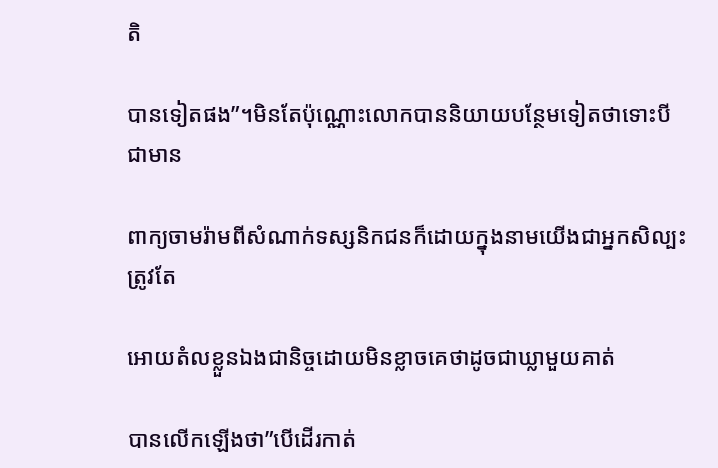តិ

បានទៀតផង”។មិនតែប៉ុណ្ណោះលោកបាននិយាយបន្ថែមទៀតថាទោះបីជាមាន

ពាក្យចាមរ៉ាមពីសំណាក់ទស្សនិកជនក៏ដោយក្នុងនាមយើងជាអ្នកសិល្បះត្រូវតែ

អោយតំលខ្លួនឯងជានិច្ចដោយមិនខ្លាចគេថាដូចជាឃ្លាមួយគាត់

បានលើកឡើងថា”បើដើរកាត់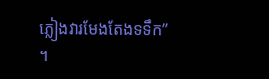ភ្លៀងវារមែងតែងទទឹក” ។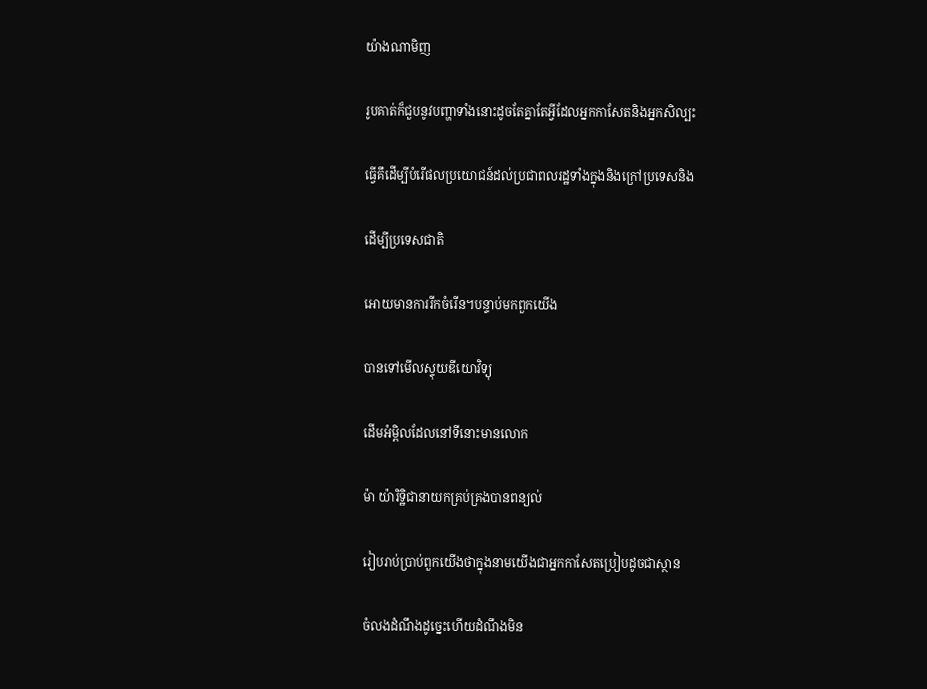យ៉ាងណាមិញ

រូបគាត់ក៏ជួបនូវបញ្ហាទាំងនោះដូចតែគ្នាតែអ្វីដែលអ្នកកាសែតនិងអ្នកសិល្បះ

ធ្វើគឹដើម្បីបំរើផលប្រយោជន៍ដល់ប្រជាពលរដ្ឋទាំងក្នុងនិងក្រៅប្រទេសនិង

ដើម្បីប្រទេសជាតិ

អោយមានការរីកចំរើន។បន្ទាប់មកពួកយើង

បានទៅមើលស្ទុយឌីយោវិទ្យុ

ដើមអំម្ពិលដែលនៅទីនោះមានលោក

ម៉ា យ៉ារិទ្ឋិជានាយកគ្រប់គ្រងបានពន្យល់

រៀបរាប់ប្រាប់ពួកយើងថាក្នុងនាមយើងជាអ្នកកាសែតប្រៀបដូចជាស្ថាន

ចំលងដំណឹងដូច្នេះហើយដំណឹងមិន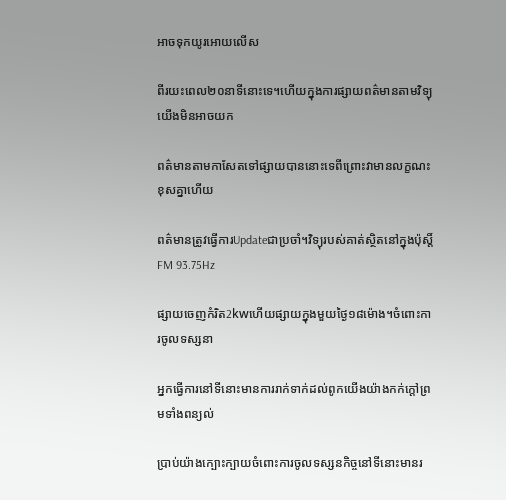អាចទុកយូរអោយលើស

ពីរយះពេល២០នាទីនោះទេ។ហើយក្នុងការផ្សាយពត៌មានតាមវិទ្យុយើងមិនអាចយក

ពត៌មានតាមកាសែតទៅផ្សាយបាននោះទេពីព្រោះវាមានលក្ខណះខុសគ្នាហើយ

ពត៌មានត្រូវធ្វើការUpdateជាប្រចាំ។វិទ្យុរបស់គាត់ស្ថិតនៅក្នុងប៉ុស្តិ៍ FM 93.75Hz

ផ្សាយចេញកំរិត2kwហើយផ្សាយក្នុងមួយថៃ្ង១៨ម៉ោង។ចំពោះការចូលទស្សនា

អ្នកធ្វើការនៅទីនោះមានការរាក់ទាក់ដល់ពូកយើងយ៉ាងកក់ក្តៅព្រមទាំងពន្យល់

ប្រាប់យ៉ាងក្បោះក្បាយចំពោះការចូលទស្សនកិច្ចនៅទីនោះមានរ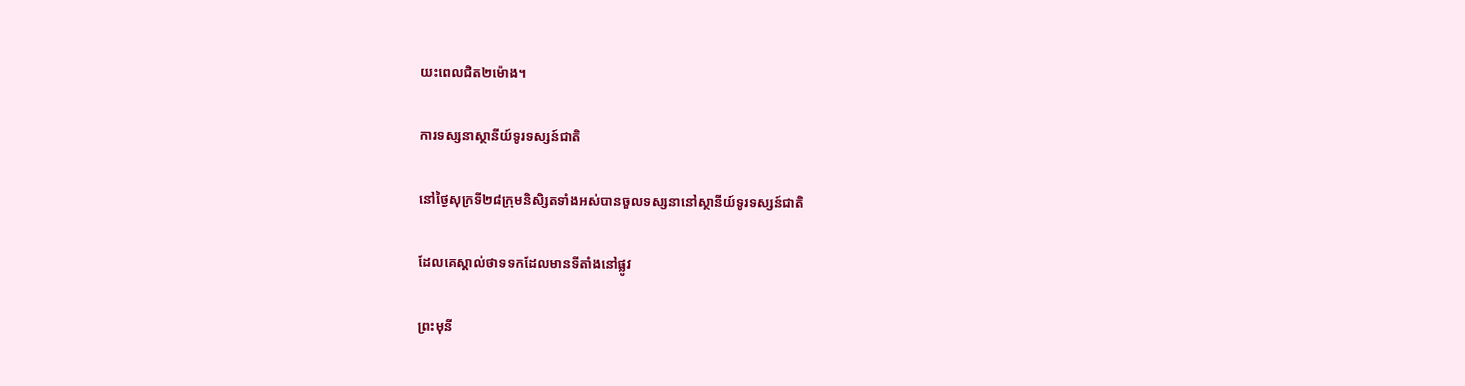យះពេលជិត២ម៉ោង។

ការទស្សនាស្ថានីយ៍ទូរទស្សន៍ជាតិ

នៅថៃ្ងសុក្រទី២៨ក្រុមនិសិ្សតទាំងអស់បានចួលទស្សនានៅស្ថានីយ៍ទូរទស្សន៍ជាតិ

ដែលគេស្គាល់ថាទទកដែលមានទីតាំងនៅផ្លូវ

ព្រះមុនី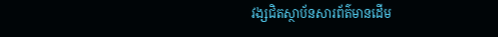វង្សជិតស្ថាប័នសារព័ត៌មានដើម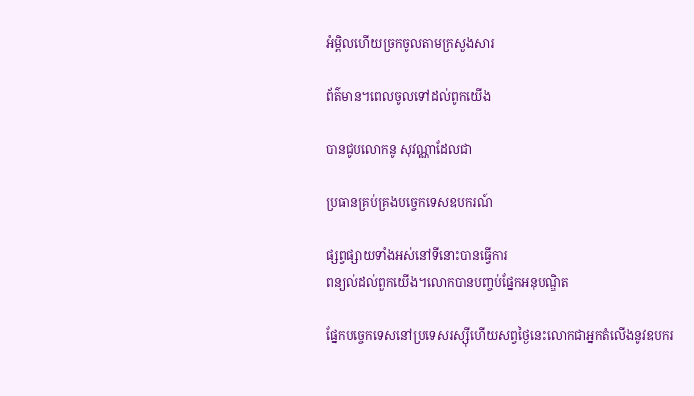អំម្ពិលហើយច្រកចូលតាមក្រសួងសារ

ព័ត៌មាន។ពេលចូលទៅដល់ពូកយើង

បានជូបលោកនូ សុវណ្ណាដែលជា

ប្រធានគ្រប់គ្រងបច្ចេកទេសឧបករណ៍

ផ្សព្វផ្សាយទាំងអស់នៅទីនោះបានធ្វើការ
ពន្យល់ដល់ពួកយើង។លោកបានបញ្ចប់ផ្នែកអនុបណ្ឌិត

ផ្នែកបច្ចេកទេសនៅប្រទេសរស្ស៊ីហើយសព្វថៃ្ងនេះលោកជាអ្នកតំលើងនូវឧបករ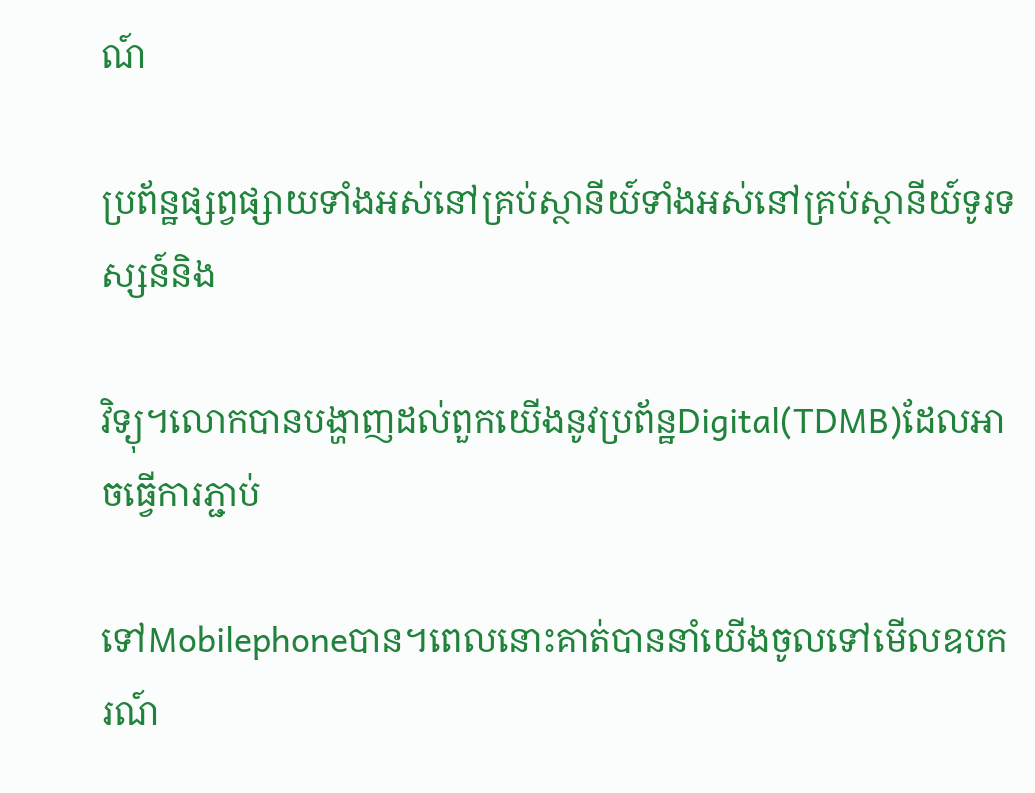ណ៍

ប្រព័ន្ឋផ្សព្វផ្សាយទាំងអស់នៅគ្រប់ស្ថានីយ៍ទាំងអស់នៅគ្រប់ស្ថានីយ៍ទូរទស្សន៍និង

វិទ្យុ។លោកបានបង្ហាញដល់ពួកយើងនូវប្រព័ន្ឋDigital(TDMB)ដែលអាចធ្វើការភ្ជាប់

ទៅMobilephoneបាន។ពេលនោះគាត់បាននាំយើងចូលទៅមើលឧបករណ៍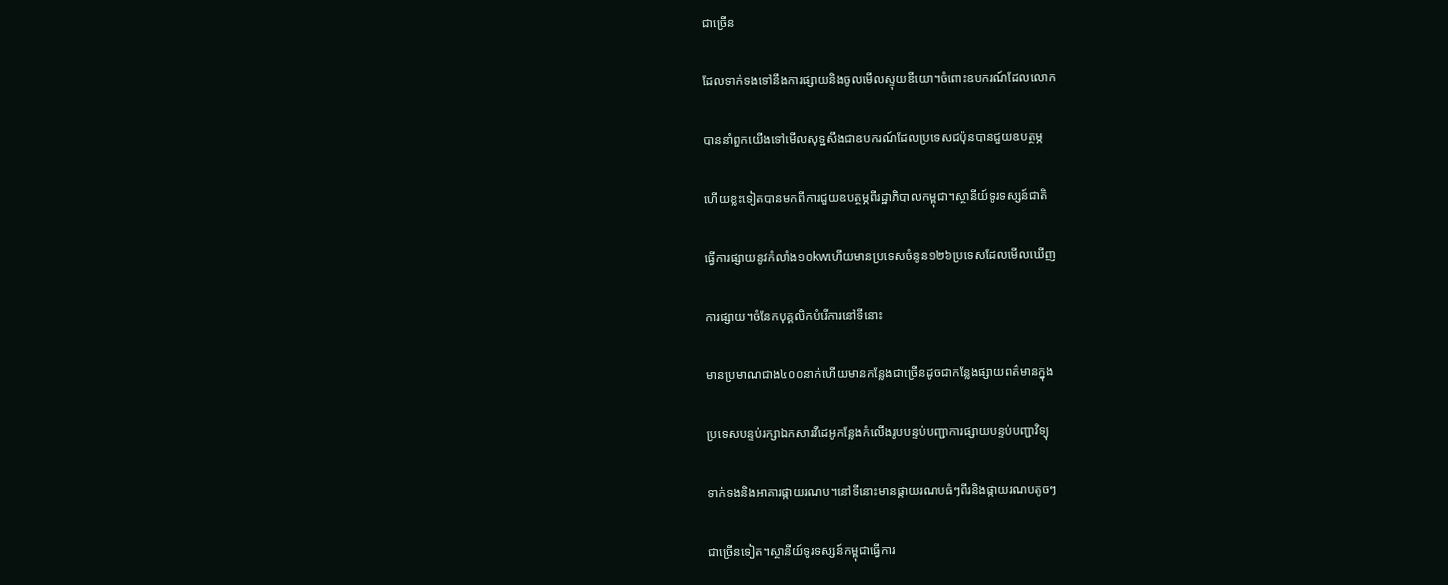ជាច្រើន

ដែលទាក់ទងទៅនឹងការផ្សាយនិងចូលមើលស្ទុយឌីយោ។ចំពោះឧបករណ៍ដែលលោក

បាននាំពួកយើងទៅមើលសុទ្ឋសឹងជាឧបករណ៍ដែលប្រទេសជប៉ុនបានជួយឧបត្ថម្ភ

ហើយខ្លះទៀតបានមកពីការជួយឧបត្ថម្ភពីរដ្ឋាភិបាលកម្ពុជា។ស្ថានីយ៍ទូរទស្សន៍ជាតិ

ធ្វើការផ្សាយនូវកំលាំង១០kwហើយមានប្រទេសចំនូន១២៦ប្រទេសដែលមើលឃើញ

ការផ្សាយ។ចំនែកបុគ្គលិកបំរើការនៅទីនោះ

មានប្រមាណជាង៤០០នាក់ហើយមានកន្លែងជាច្រើនដូចជាកន្លែងផ្សាយពត៌មានក្នុង

ប្រទេសបន្ទប់រក្សាឯកសារវីដេអូកន្លែងកំលើងរូបបន្ទប់បញ្ជាការផ្សាយបន្ទប់បញ្ជាវិទ្យុ

ទាក់ទងនិងអាគារផ្កាយរណប។នៅទីនោះមានផ្កាយរណបធំៗពីរនិងផ្កាយរណបតូចៗ

ជាច្រើនទៀត។ស្ថានីយ៍ទូរទស្សន៍កម្ពុជាធ្វើការ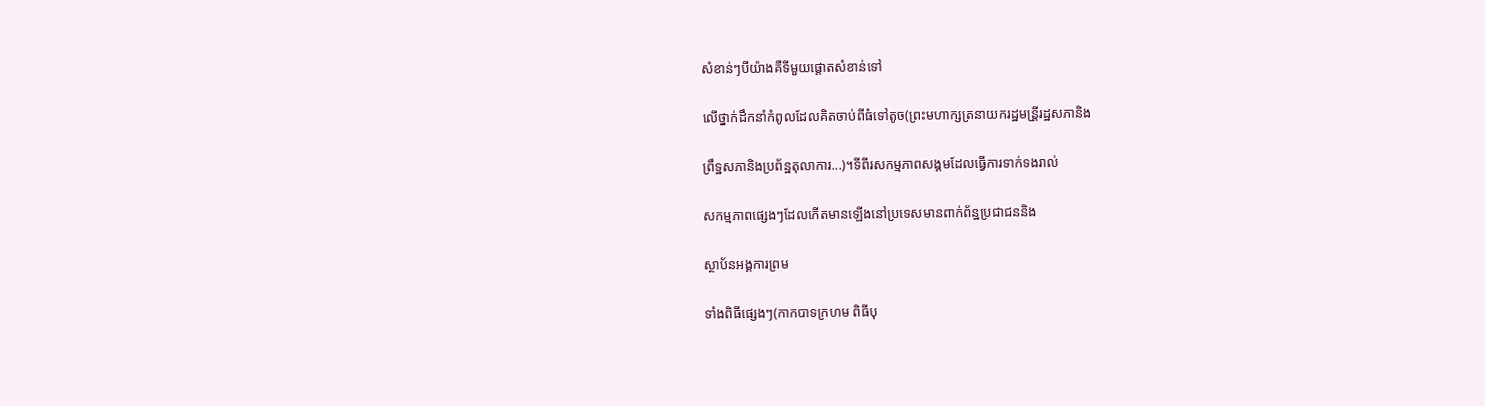សំខាន់ៗបីយ៉ាងគឺទីមួយផ្តោតសំខាន់ទៅ

លើថ្នាក់ដឹកនាំកំពូលដែលគិតចាប់ពីធំទៅតូច(ព្រះមហាក្សត្រនាយករដ្ឋមន្រី្តរដ្ឋសភានិង

ព្រឹទ្ឋសភានិងប្រព័ន្ឋតុលាការ...)។ទីពីរសកម្មភាពសង្គមដែលធ្វើការទាក់ទងរាល់

សកម្មភាពផេ្សងៗដែលកើតមានឡើងនៅប្រទេសមានពាក់ព័ន្ឋប្រជាជននិង

ស្ថាប័នអង្គការព្រម

ទាំងពិធីផេ្សងៗ(កាកបាទក្រហម ពិធីបុ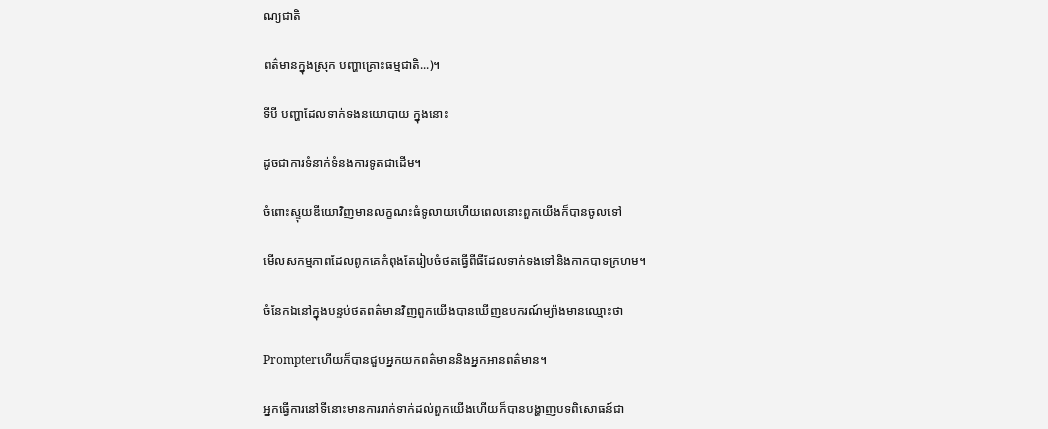ណ្យជាតិ

ពត៌មានក្នុងស្រុក បញ្ហាគ្រោះធម្មជាតិ...)។

ទីបី បញ្ហាដែលទាក់ទងនយោបាយ ក្នុងនោះ

ដូចជាការទំនាក់ទំនងការទូតជាដើម។

ចំពោះស្ទុយឌីយោវិញមានលក្ខណះធំទូលាយហើយពេលនោះពួកយើងក៏បានចូលទៅ

មើលសកម្មភាពដែលពូកគេកំពុងតែរៀបចំថតធ្វើពីធីដែលទាក់ទងទៅនិងកាកបាទក្រហម។

ចំនែកឯនៅក្នុងបន្ទប់ថតពត៌មានវិញពួកយើងបានឃើញឧបករណ៍ម្យ៉ាងមានឈ្មោះថា

Prompterហើយក៏បានជួបអ្នកយកពត៌មាននិងអ្នកអានពត៌មាន។

អ្នកធ្វើការនៅទីនោះមានការរាក់ទាក់ដល់ពួកយើងហើយក៏បានបង្ហាញបទពិសោធន៍ជា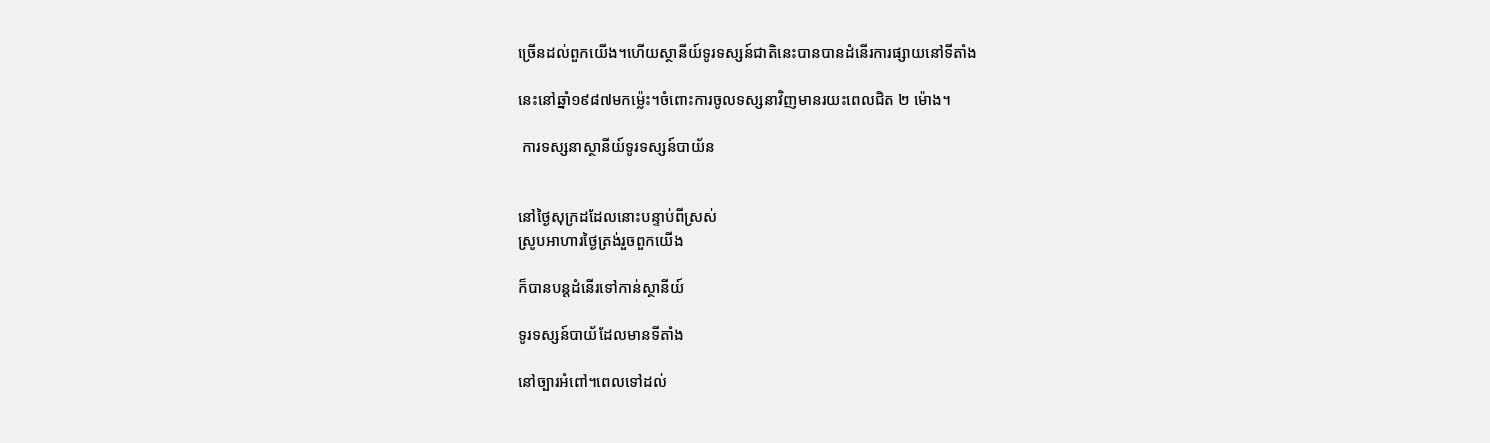ច្រើនដល់ពួកយើង។ហើយស្ថានីយ៍ទូរទស្សន៍ជាតិនេះបានបានដំនើរការផ្សាយនៅទីតាំង

នេះនៅឆ្នាំ១៩៨៧មកម្ល៉េះ។ចំពោះការចូលទស្សនាវិញមានរយះពេលជិត ២ ម៉ោង។

 ការទស្សនាស្ថានីយ៍ទូរទស្សន៍បាយ័ន


នៅថៃ្ងសុក្រដដែលនោះបន្ទាប់ពីស្រស់
ស្រូបអាហារថ្ងៃត្រង់រួចពួកយើង

ក៏បានបន្តដំនើរទៅកាន់ស្ថានីយ៍

ទូរទស្សន៍បាយ័ដែលមានទីតាំង

នៅច្បារអំពៅ។ពេលទៅដល់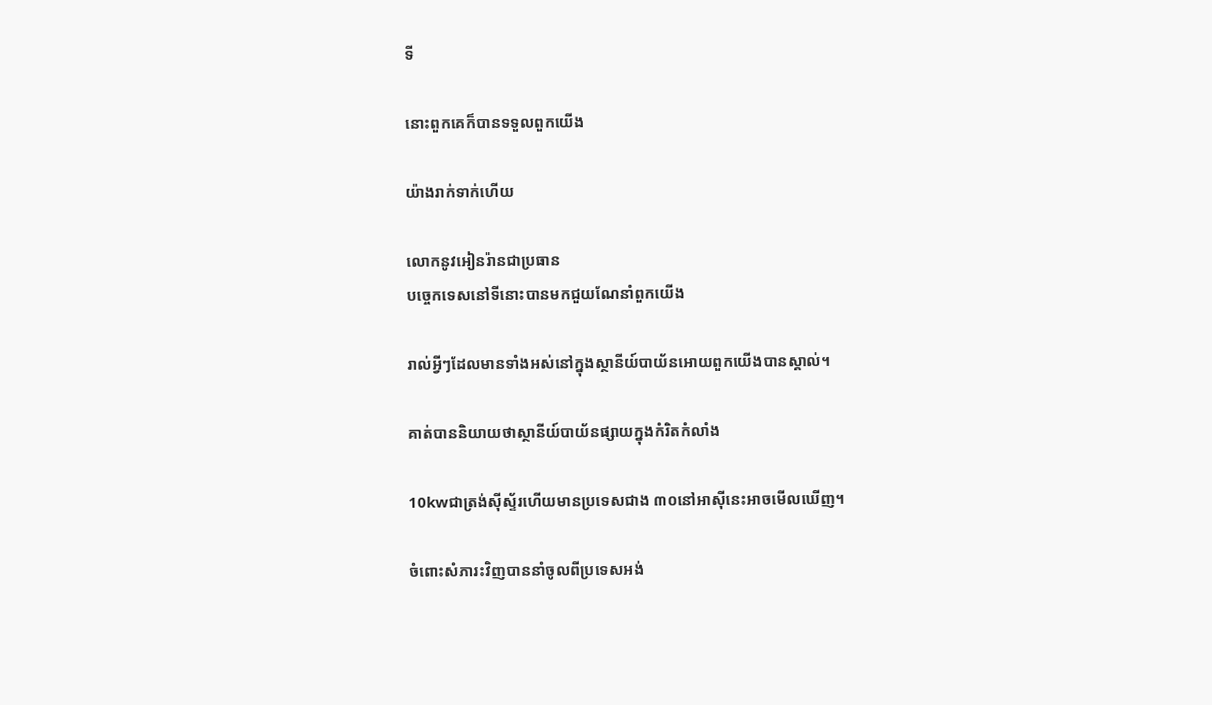ទី

នោះពួកគេក៏បានទទួលពួកយើង

យ៉ាងរាក់ទាក់ហើយ

លោកនូវអៀនរ៉ានជាប្រធាន
បច្ចេកទេសនៅទីនោះបានមកជួយណែនាំពួកយើង

រាល់អ្វីៗដែលមានទាំងអស់នៅក្នុងស្ថានីយ៍បាយ័នអោយពួកយើងបានស្គាល់។

គាត់បាននិយាយថាស្ថានីយ៍បាយ័នផ្សាយក្នុងកំរិតកំលាំង

10kwជាត្រង់ស៊ីស្ទ័រហើយមានប្រទេសជាង ៣០នៅអាស៊ីនេះអាចមើលឃើញ។

ចំពោះសំភារះវិញបាននាំចូលពីប្រទេសអង់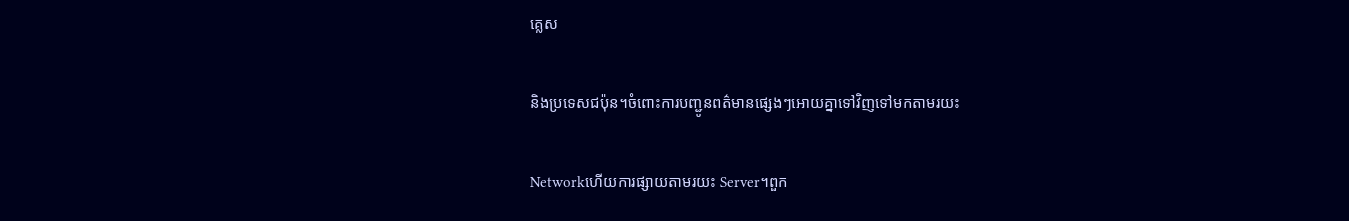គេ្លស

និងប្រទេសជប៉ុន។ចំពោះការបញ្ជូនពត៌មានផ្សេងៗអោយគ្នាទៅវិញទៅមកតាមរយះ

Networkហើយការផ្សាយតាមរយះ Server។ពួក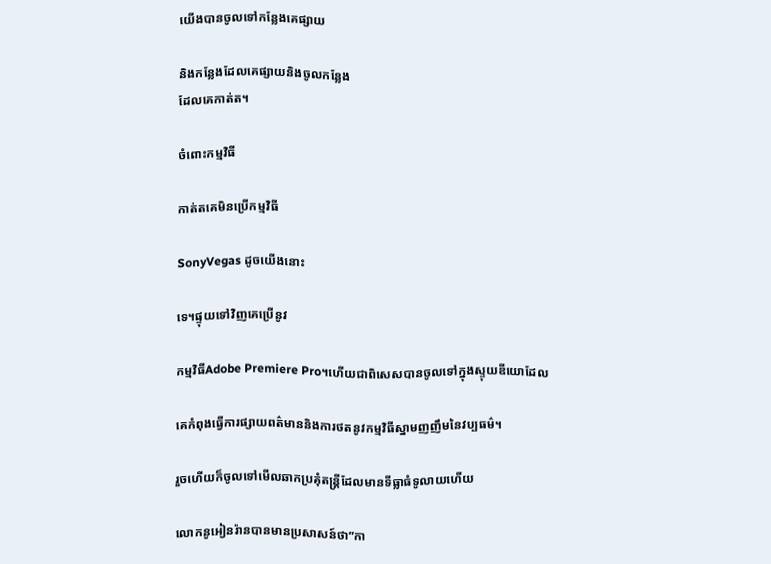យើងបានចូលទៅកន្លែងគេផ្សាយ

និងកន្លែងដែលគេផ្សាយនិងចូលកន្លែង
ដែលគេកាត់ត។

ចំពោះកម្មវិធី

កាត់តគេមិនប្រើកម្មវិធី

SonyVegas ដូចយើងនោះ

ទេ។ផ្ទុយទៅវិញគេប្រើនូវ

កម្មវិធីAdobe Premiere Pro។ហើយជាពិសេសបានចូលទៅក្នុងស្ទុយឌីយោដែល

គេកំពុងធ្វើការផ្សាយពត៌មាននិងការថតនូវកម្មវិធីស្នាមញញឹមនៃវប្បធម៌។

រួចហើយក៏ចូលទៅមើលឆាកប្រគុំតន្រ្តីដែលមានទីធ្លាធំទូលាយហើយ

លោកនូអៀនរ៉ានបានមានប្រសាសន៍ថា”កា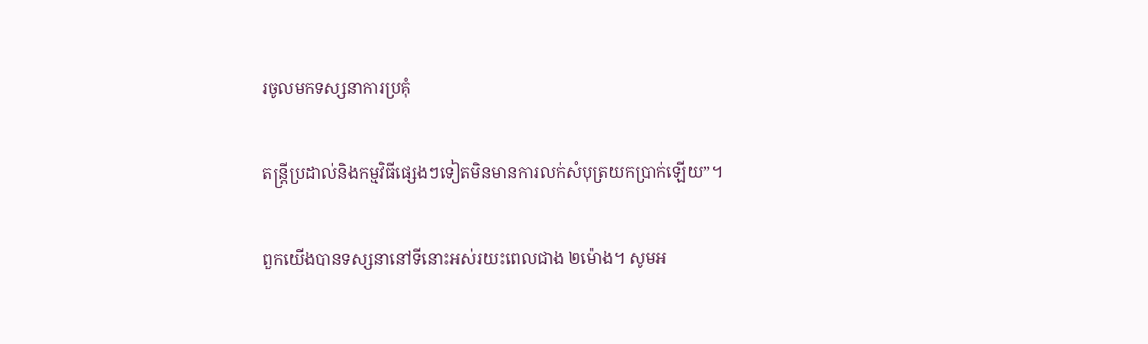រចូលមកទស្សនាការប្រគុំ

តន្រ្តីប្រដាល់និងកម្មវិធីផេ្សងៗទៀតមិនមានការលក់សំបុត្រយកប្រាក់ឡើយ”។

ពួកយើងបានទស្សនានៅទីនោះអស់រយះពេលជាង ២ម៉ោង។ សូមអ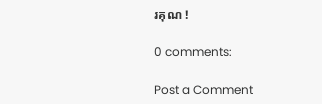រគុណ !

0 comments:

Post a Comment